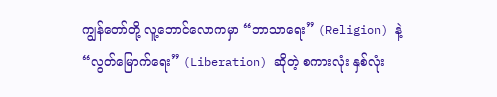ကျွန်တော်တို့ လူ့ဘောင်လောကမှာ “ဘာသာရေး” (Religion) နဲ့ “လွတ်မြောက်ရေး” (Liberation) ဆိုတဲ့ စကားလုံး နှစ်လုံး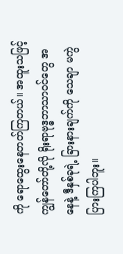ကို ရောထွေးနေတတ်ကြတယ်။ အထူးသဖြင့် ကျွန်တော်တို့လို ရိုးရာဗုဒ္ဓဘာသာဝင်တွေ အနေနဲ့ ဒီနှစ်ခုရဲ့ ခြားနားချက်ကို သေချာ မကွဲပြားကြပါဘူး။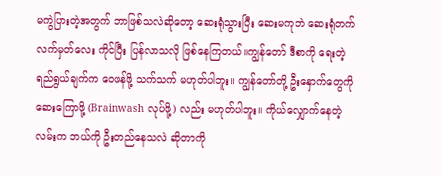မကွဲပြားတဲ့အတွက် ဘာဖြစ်သလဲဆိုတော့ ဆေးရုံသွားပြီး ဆေးမကုဘဲ ဆေးရုံတက်လက်မှတ်လေး ကိုင်ပြီး ပြန်လာသလို ဖြစ်နေကြတယ်။ကျွန်တော် ဒီစာကို ရေးတဲ့ ရည်ရွယ်ချက်က ဝေဖန်ဖို့ သက်သက် မဟုတ်ပါဘူး။ ကျွန်တော်တို့ ဦးနှောက်တွေကို ဆေးကြောဖို့ (Brainwash လုပ်ဖို့) လည်း မဟုတ်ပါဘူး။ ကိုယ်လျှောက်နေတဲ့ လမ်းက ဘယ်ကို ဦးတည်နေသလဲ ဆိုတာကို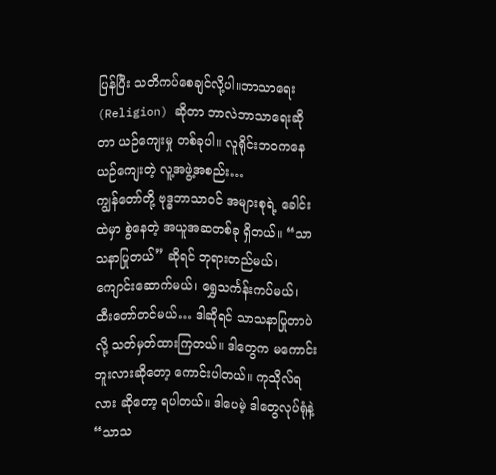ပြန်ပြီး သတိကပ်စေချင်လို့ပါ။ဘာသာရေး (Religion) ဆိုတာ ဘာလဲဘာသာရေးဆိုတာ ယဉ်ကျေးမှု တစ်ခုပါ။ လူရိုင်းဘဝကနေ ယဉ်ကျေးတဲ့ လူ့အဖွဲ့အစည်း…
ကျွန်တော်တို့ ဗုဒ္ဓဘာသာဝင် အများစုရဲ့ ခေါင်းထဲမှာ စွဲနေတဲ့ အယူအဆတစ်ခု ရှိတယ်။ “သာသနာပြုတယ်” ဆိုရင် ဘုရားတည်မယ်၊ ကျောင်းဆောက်မယ်၊ ရွှေသင်္ကန်းကပ်မယ်၊ ထီးတော်တင်မယ်… ဒါဆိုရင် သာသနာပြုတာပဲလို့ သတ်မှတ်ထားကြတယ်။ ဒါတွေက မကောင်းဘူးလားဆိုတော့ ကောင်းပါတယ်။ ကုသိုလ်ရလား ဆိုတော့ ရပါတယ်။ ဒါပေမဲ့ ဒါတွေလုပ်ရုံနဲ့ “သာသ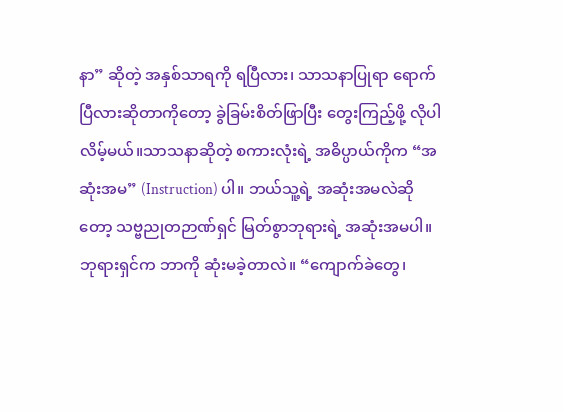နာ” ဆိုတဲ့ အနှစ်သာရကို ရပြီလား၊ သာသနာပြုရာ ရောက်ပြီလားဆိုတာကိုတော့ ခွဲခြမ်းစိတ်ဖြာပြီး တွေးကြည့်ဖို့ လိုပါလိမ့်မယ်။သာသနာဆိုတဲ့ စကားလုံးရဲ့ အဓိပ္ပာယ်ကိုက “အဆုံးအမ” (Instruction) ပါ။ ဘယ်သူ့ရဲ့ အဆုံးအမလဲဆိုတော့ သဗ္ဗညုတဉာဏ်ရှင် မြတ်စွာဘုရားရဲ့ အဆုံးအမပါ။ ဘုရားရှင်က ဘာကို ဆုံးမခဲ့တာလဲ။ “ကျောက်ခဲတွေ၊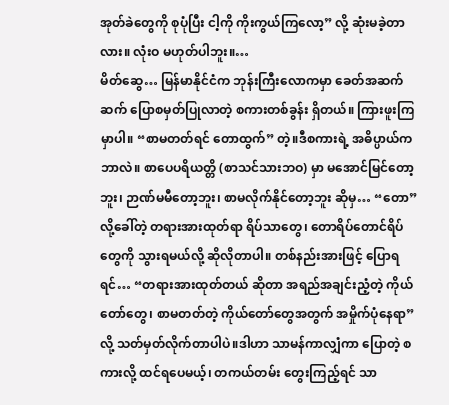အုတ်ခဲတွေကို စုပုံပြီး ငါ့ကို ကိုးကွယ်ကြလော့” လို့ ဆုံးမခဲ့တာလား။ လုံးဝ မဟုတ်ပါဘူး။…
မိတ်ဆွေ… မြန်မာနိုင်ငံက ဘုန်းကြီးလောကမှာ ခေတ်အဆက်ဆက် ပြောစမှတ်ပြုလာတဲ့ စကားတစ်ခွန်း ရှိတယ်။ ကြားဖူးကြမှာပါ။ “စာမတတ်ရင် တောထွက်” တဲ့။ဒီစကားရဲ့ အဓိပ္ပာယ်က ဘာလဲ။ စာပေပရိယတ္တိ (စာသင်သားဘဝ) မှာ မအောင်မြင်တော့ဘူး၊ ဉာဏ်မမီတော့ဘူး၊ စာမလိုက်နိုင်တော့ဘူး ဆိုမှ… “တော” လို့ခေါ်တဲ့ တရားအားထုတ်ရာ ရိပ်သာတွေ၊ တောရိပ်တောင်ရိပ်တွေကို သွားရမယ်လို့ ဆိုလိုတာပါ။ တစ်နည်းအားဖြင့် ပြောရရင်… “တရားအားထုတ်တယ် ဆိုတာ အရည်အချင်းညံ့တဲ့ ကိုယ်တော်တွေ၊ စာမတတ်တဲ့ ကိုယ်တော်တွေအတွက် အမှိုက်ပုံနေရာ” လို့ သတ်မှတ်လိုက်တာပါပဲ။ဒါဟာ သာမန်ကာလျှံကာ ပြောတဲ့ စကားလို့ ထင်ရပေမယ့်၊ တကယ်တမ်း တွေးကြည့်ရင် သာ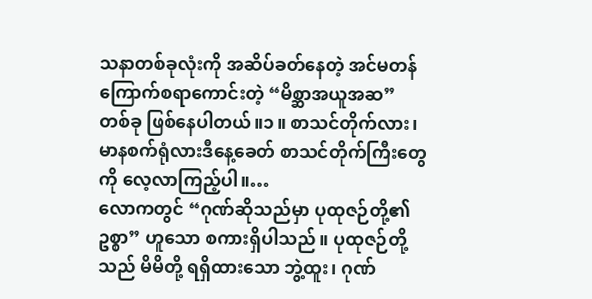သနာတစ်ခုလုံးကို အဆိပ်ခတ်နေတဲ့ အင်မတန် ကြောက်စရာကောင်းတဲ့ “မိစ္ဆာအယူအဆ” တစ်ခု ဖြစ်နေပါတယ်။၁။ စာသင်တိုက်လား၊ မာနစက်ရုံလားဒီနေ့ခေတ် စာသင်တိုက်ကြီးတွေကို လေ့လာကြည့်ပါ။…
လောကတွင် “ဂုဏ်ဆိုသည်မှာ ပုထုဇဉ်တို့၏ ဥစ္စာ” ဟူသော စကားရှိပါသည်။ ပုထုဇဉ်တို့သည် မိမိတို့ ရရှိထားသော ဘွဲ့ထူး၊ ဂုဏ်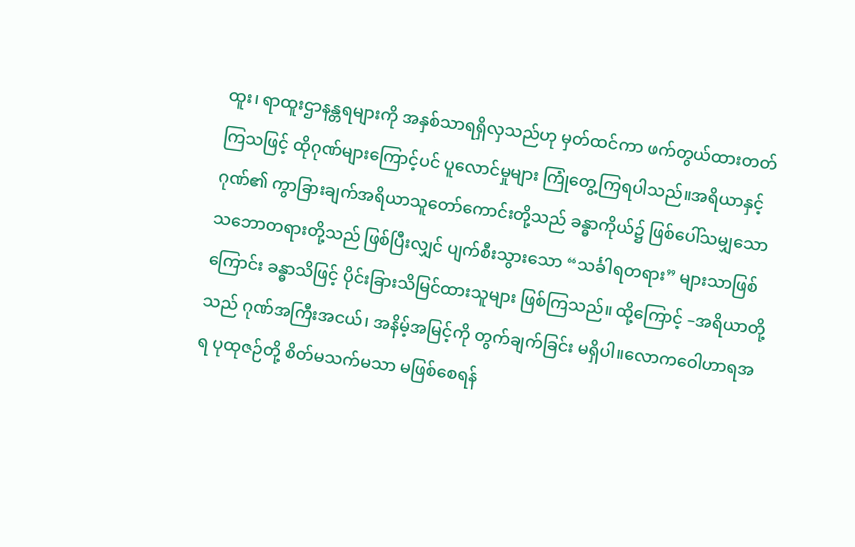ထူး၊ ရာထူးဌာနန္တရများကို အနှစ်သာရရှိလှသည်ဟု မှတ်ထင်ကာ ဖက်တွယ်ထားတတ်ကြသဖြင့် ထိုဂုဏ်များကြောင့်ပင် ပူလောင်မှုများ ကြုံတွေ့ကြရပါသည်။အရိယာနှင့် ဂုဏ်၏ ကွာခြားချက်အရိယာသူတော်ကောင်းတို့သည် ခန္ဓာကိုယ်၌ ဖြစ်ပေါ်သမျှသော သဘောတရားတို့သည် ဖြစ်ပြီးလျှင် ပျက်စီးသွားသော “သင်္ခါရတရား” များသာဖြစ်ကြောင်း ခန္ဓာသိဖြင့် ပိုင်းခြားသိမြင်ထားသူများ ဖြစ်ကြသည်။ ထို့ကြောင့် –အရိယာတို့သည် ဂုဏ်အကြီးအငယ်၊ အနိမ့်အမြင့်ကို တွက်ချက်ခြင်း မရှိပါ။လောကဝေါဟာရအရ ပုထုဇဉ်တို့ စိတ်မသက်မသာ မဖြစ်စေရန်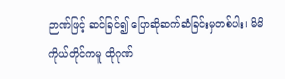ဉာဏ်ဖြင့် ဆင်ခြင်၍ ပြောဆိုဆက်ဆံခြင်းမှတစ်ပါး၊ မိမိကိုယ်တိုင်ကမူ ထိုဂုဏ်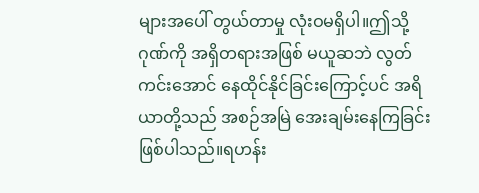များအပေါ် တွယ်တာမှု လုံးဝမရှိပါ။ဤသို့ ဂုဏ်ကို အရှိတရားအဖြစ် မယူဆဘဲ လွတ်ကင်းအောင် နေထိုင်နိုင်ခြင်းကြောင့်ပင် အရိယာတို့သည် အစဉ်အမြဲ အေးချမ်းနေကြခြင်း ဖြစ်ပါသည်။ရဟန်း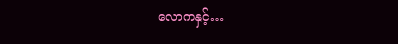လောကနှင့်…